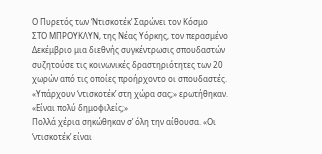Ο Πυρετός των ‘Ντισκοτέκ’ Σαρώνει τον Κόσμο
ΣΤΟ ΜΠΡΟΥΚΛΥΝ, της Νέας Υόρκης, τον περασμένο Δεκέμβριο μια διεθνής συγκέντρωσις σπουδαστών συζητούσε τις κοινωνικές δραστηριότητες των 20 χωρών από τις οποίες προήρχοντο οι σπουδαστές. «Υπάρχουν ‘ντισκοτέκ’ στη χώρα σας;» ερωτήθηκαν. «Είναι πολύ δημοφιλείς;»
Πολλά χέρια σηκώθηκαν σ’ όλη την αίθουσα. «Οι ‘ντισκοτέκ’ είναι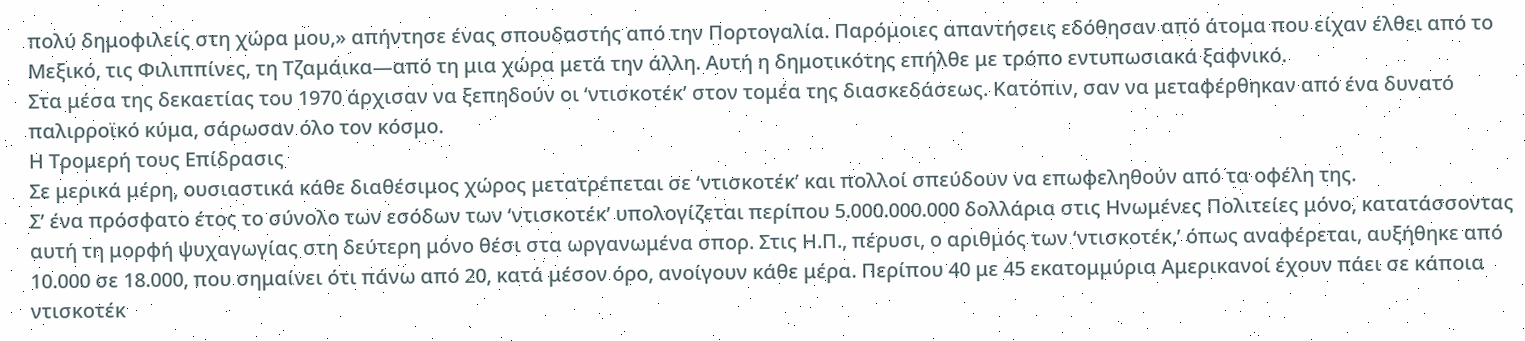πολύ δημοφιλείς στη χώρα μου,» απήντησε ένας σπουδαστής από την Πορτογαλία. Παρόμοιες απαντήσεις εδόθησαν από άτομα που είχαν έλθει από το Μεξικό, τις Φιλιππίνες, τη Τζαμάικα—από τη μια χώρα μετά την άλλη. Αυτή η δημοτικότης επήλθε με τρόπο εντυπωσιακά ξαφνικό.
Στα μέσα της δεκαετίας του 1970 άρχισαν να ξεπηδούν οι ‘ντισκοτέκ’ στον τομέα της διασκεδάσεως. Κατόπιν, σαν να μεταφέρθηκαν από ένα δυνατό παλιρροϊκό κύμα, σάρωσαν όλο τον κόσμο.
Η Τρομερή τους Επίδρασις
Σε μερικά μέρη, ουσιαστικά κάθε διαθέσιμος χώρος μετατρέπεται σε ‘ντισκοτέκ’ και πολλοί σπεύδουν να επωφεληθούν από τα οφέλη της.
Σ’ ένα πρόσφατο έτος το σύνολο των εσόδων των ‘ντισκοτέκ’ υπολογίζεται περίπου 5.000.000.000 δολλάρια στις Ηνωμένες Πολιτείες μόνο, κατατάσσοντας αυτή τη μορφή ψυχαγωγίας στη δεύτερη μόνο θέσι στα ωργανωμένα σπορ. Στις Η.Π., πέρυσι, ο αριθμός των ‘ντισκοτέκ,’ όπως αναφέρεται, αυξήθηκε από 10.000 σε 18.000, που σημαίνει ότι πάνω από 20, κατά μέσον όρο, ανοίγουν κάθε μέρα. Περίπου 40 με 45 εκατομμύρια Αμερικανοί έχουν πάει σε κάποια ντισκοτέκ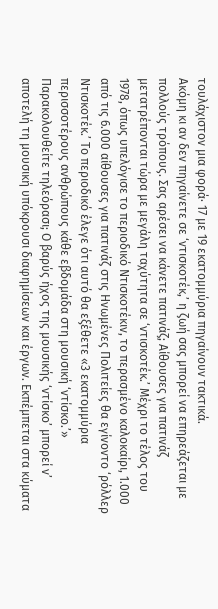τουλάχιστον μια φορά· 17 με 19 εκατομμύρια πηγαίνουν τακτικά.
Ακόμη κι αν δεν πηγαίνετε σε ‘ντισκοτέκ,’ η ζωή σας μπορεί να επηρεάζεται με πολλούς τρόπους. Σας αρέσει να κάνετε πατινάζ; Αίθουσες για πατινάζ μετατρέπονται τώρα με μεγάλη ταχύτητα σε ‘ντισκοτέκ.’ Μέχρι το τέλος του 1978, όπως υπελόγισε το περιοδικό Ντισκοτέκιν, το περασμένο καλοκαίρι, 1.000 από τις 6.000 αίθουσες για πατινάζ στις Ηνωμένες Πολιτείες θα εγίνοντο ‘ρόλλερ Ντισκοτέκ.’ Το περιοδικό έλεγε ότι αυτό θα εξέθετε «3 εκατομμύρια περισσοτέρους ανθρώπους κάθε εβδομάδα στη μουσική ‘ντίσκο.’»
Παρακολουθείτε τηλεόρασι; Ο βαρύς ήχος της μουσικής ‘ντίσκο’ μπορεί ν’ αποτελή τη μουσική υπόκρουσι διαφημίσεων και έργων. Εκπέμπεται στα κύματα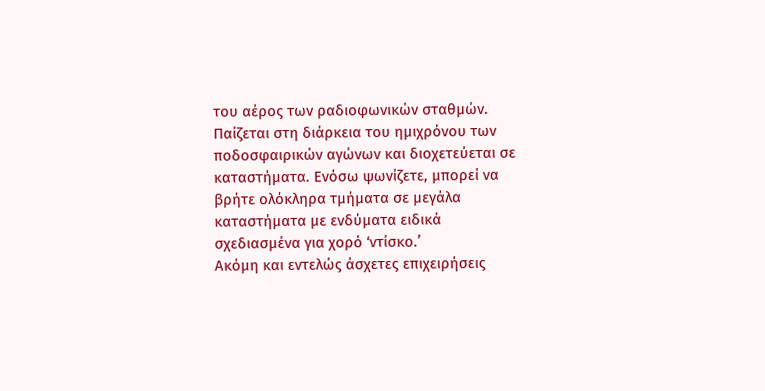του αέρος των ραδιοφωνικών σταθμών. Παίζεται στη διάρκεια του ημιχρόνου των ποδοσφαιρικών αγώνων και διοχετεύεται σε καταστήματα. Ενόσω ψωνίζετε, μπορεί να βρήτε ολόκληρα τμήματα σε μεγάλα καταστήματα με ενδύματα ειδικά σχεδιασμένα για χορό ‘ντίσκο.’
Ακόμη και εντελώς άσχετες επιχειρήσεις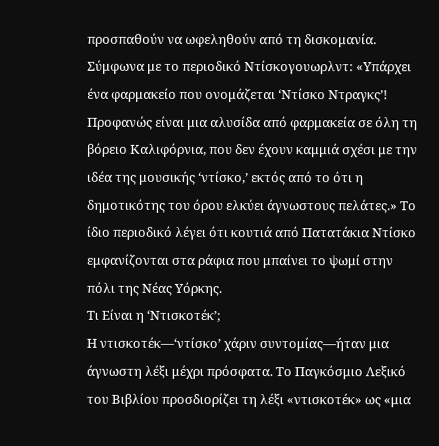προσπαθούν να ωφεληθούν από τη δισκομανία. Σύμφωνα με το περιοδικό Ντίσκογουωρλντ: «Υπάρχει ένα φαρμακείο που ονομάζεται ‘Ντίσκο Ντραγκς’! Προφανώς είναι μια αλυσίδα από φαρμακεία σε όλη τη βόρειο Καλιφόρνια, που δεν έχουν καμμιά σχέσι με την ιδέα της μουσικής ‘ντίσκο,’ εκτός από το ότι η δημοτικότης του όρου ελκύει άγνωστους πελάτες.» Το ίδιο περιοδικό λέγει ότι κουτιά από Πατατάκια Ντίσκο εμφανίζονται στα ράφια που μπαίνει το ψωμί στην πόλι της Νέας Υόρκης.
Τι Είναι η ‘Ντισκοτέκ’;
Η ντισκοτέκ—‘ντίσκο’ χάριν συντομίας—ήταν μια άγνωστη λέξι μέχρι πρόσφατα. Το Παγκόσμιο Λεξικό του Βιβλίου προσδιορίζει τη λέξι «ντισκοτέκ» ως «μια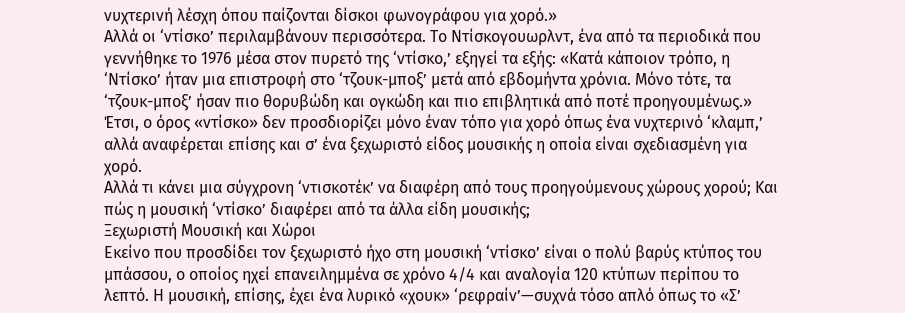νυχτερινή λέσχη όπου παίζονται δίσκοι φωνογράφου για χορό.»
Αλλά οι ‘ντίσκο’ περιλαμβάνουν περισσότερα. Το Ντίσκογουωρλντ, ένα από τα περιοδικά που γεννήθηκε το 1976 μέσα στον πυρετό της ‘ντίσκο,’ εξηγεί τα εξής: «Κατά κάποιον τρόπο, η ‘Ντίσκο’ ήταν μια επιστροφή στο ‘τζουκ-μποξ’ μετά από εβδομήντα χρόνια. Μόνο τότε, τα ‘τζουκ-μποξ’ ήσαν πιο θορυβώδη και ογκώδη και πιο επιβλητικά από ποτέ προηγουμένως.»
Έτσι, ο όρος «ντίσκο» δεν προσδιορίζει μόνο έναν τόπο για χορό όπως ένα νυχτερινό ‘κλαμπ,’ αλλά αναφέρεται επίσης και σ’ ένα ξεχωριστό είδος μουσικής η οποία είναι σχεδιασμένη για χορό.
Αλλά τι κάνει μια σύγχρονη ‘ντισκοτέκ’ να διαφέρη από τους προηγούμενους χώρους χορού; Και πώς η μουσική ‘ντίσκο’ διαφέρει από τα άλλα είδη μουσικής;
Ξεχωριστή Μουσική και Χώροι
Εκείνο που προσδίδει τον ξεχωριστό ήχο στη μουσική ‘ντίσκο’ είναι ο πολύ βαρύς κτύπος του μπάσσου, ο οποίος ηχεί επανειλημμένα σε χρόνο 4/4 και αναλογία 120 κτύπων περίπου το λεπτό. Η μουσική, επίσης, έχει ένα λυρικό «χουκ» ‘ρεφραίν’—συχνά τόσο απλό όπως το «Σ’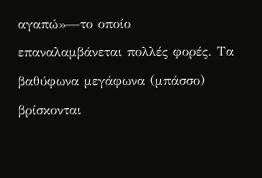αγαπώ»—το οποίο επαναλαμβάνεται πολλές φορές. Τα βαθύφωνα μεγάφωνα (μπάσσο) βρίσκονται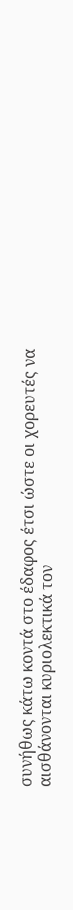συνήθως κάτω κοντά στο έδαφος έτσι ώστε οι χορευτές να αισθάνονται κυριολεκτικά τον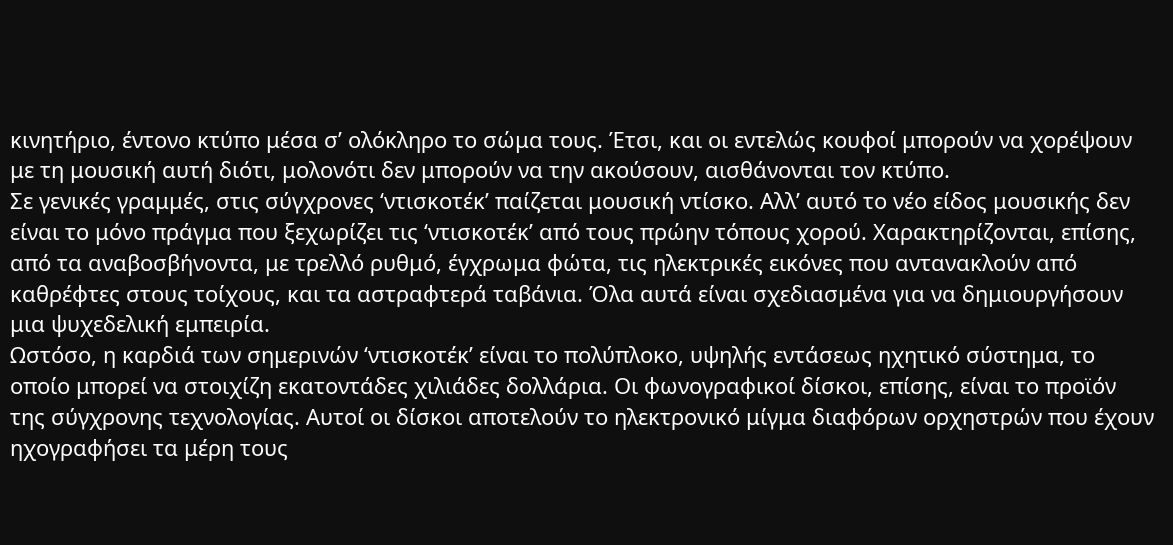κινητήριο, έντονο κτύπο μέσα σ’ ολόκληρο το σώμα τους. Έτσι, και οι εντελώς κουφοί μπορούν να χορέψουν με τη μουσική αυτή διότι, μολονότι δεν μπορούν να την ακούσουν, αισθάνονται τον κτύπο.
Σε γενικές γραμμές, στις σύγχρονες ‘ντισκοτέκ’ παίζεται μουσική ντίσκο. Αλλ’ αυτό το νέο είδος μουσικής δεν είναι το μόνο πράγμα που ξεχωρίζει τις ‘ντισκοτέκ’ από τους πρώην τόπους χορού. Χαρακτηρίζονται, επίσης, από τα αναβοσβήνοντα, με τρελλό ρυθμό, έγχρωμα φώτα, τις ηλεκτρικές εικόνες που αντανακλούν από καθρέφτες στους τοίχους, και τα αστραφτερά ταβάνια. Όλα αυτά είναι σχεδιασμένα για να δημιουργήσουν μια ψυχεδελική εμπειρία.
Ωστόσο, η καρδιά των σημερινών ‘ντισκοτέκ’ είναι το πολύπλοκο, υψηλής εντάσεως ηχητικό σύστημα, το οποίο μπορεί να στοιχίζη εκατοντάδες χιλιάδες δολλάρια. Οι φωνογραφικοί δίσκοι, επίσης, είναι το προϊόν της σύγχρονης τεχνολογίας. Αυτοί οι δίσκοι αποτελούν το ηλεκτρονικό μίγμα διαφόρων ορχηστρών που έχουν ηχογραφήσει τα μέρη τους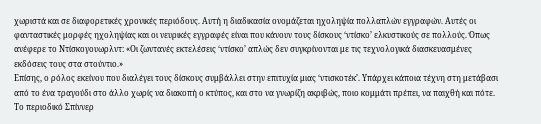χωριστά και σε διαφορετικές χρονικές περιόδους. Αυτή η διαδικασία ονομάζεται ηχοληψία πολλαπλών εγγραφών. Αυτές οι φανταστικές μορφές ηχοληψίας και οι νευρικές εγγραφές είναι που κάνουν τους δίσκους ‘ντίσκο’ ελκυστικούς σε πολλούς. Όπως ανέφερε το Ντίσκογουωρλντ: «Οι ζωντανές εκτελέσεις ‘ντίσκο’ απλώς δεν συγκρίνονται με τις τεχνολογικά διασκευασμένες εκδόσεις τους στα στούντιο.»
Επίσης, ο ρόλος εκείνου που διαλέγει τους δίσκους συμβάλλει στην επιτυχία μιας ‘ντισκοτέκ’. Υπάρχει κάποια τέχνη στη μετάβασι από το ένα τραγούδι στο άλλο χωρίς να διακοπή ο κτύπος, και στο να γνωρίζη ακριβώς, ποιο κομμάτι πρέπει, να παιχθή και πότε. Το περιοδικό Σπίννερ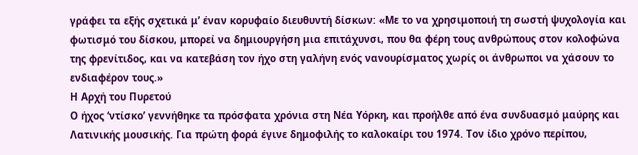γράφει τα εξής σχετικά μ’ έναν κορυφαίο διευθυντή δίσκων: «Με το να χρησιμοποιή τη σωστή ψυχολογία και φωτισμό του δίσκου, μπορεί να δημιουργήση μια επιτάχυνσι, που θα φέρη τους ανθρώπους στον κολοφώνα της φρενίτιδος, και να κατεβάση τον ήχο στη γαλήνη ενός νανουρίσματος χωρίς οι άνθρωποι να χάσουν το ενδιαφέρον τους.»
Η Αρχή του Πυρετού
Ο ήχος ‘ντίσκο’ γεννήθηκε τα πρόσφατα χρόνια στη Νέα Υόρκη, και προήλθε από ένα συνδυασμό μαύρης και Λατινικής μουσικής. Για πρώτη φορά έγινε δημοφιλής το καλοκαίρι του 1974. Τον ίδιο χρόνο περίπου,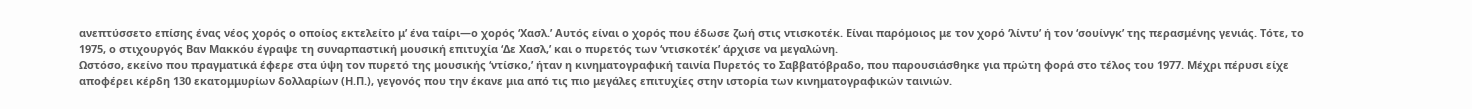ανεπτύσσετο επίσης ένας νέος χορός ο οποίος εκτελείτο μ’ ένα ταίρι—ο χορός ‘Χασλ.’ Αυτός είναι ο χορός που έδωσε ζωή στις ντισκοτέκ. Είναι παρόμοιος με τον χορό ‘λίντυ’ ή τον ‘σουίνγκ’ της περασμένης γενιάς. Τότε, το 1975, ο στιχουργός Βαν Μακκόυ έγραψε τη συναρπαστική μουσική επιτυχία ‘Δε Χασλ,’ και ο πυρετός των ‘ντισκοτέκ’ άρχισε να μεγαλώνη.
Ωστόσο, εκείνο που πραγματικά έφερε στα ύψη τον πυρετό της μουσικής ‘ντίσκο,’ ήταν η κινηματογραφική ταινία Πυρετός το Σαββατόβραδο, που παρουσιάσθηκε για πρώτη φορά στο τέλος του 1977. Μέχρι πέρυσι είχε αποφέρει κέρδη 130 εκατομμυρίων δολλαρίων (Η.Π.), γεγονός που την έκανε μια από τις πιο μεγάλες επιτυχίες στην ιστορία των κινηματογραφικών ταινιών.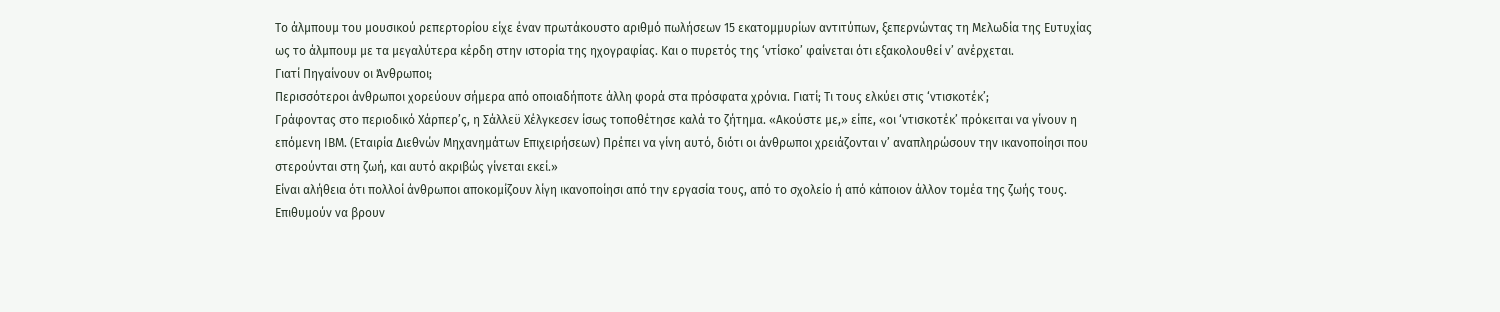Το άλμπουμ του μουσικού ρεπερτορίου είχε έναν πρωτάκουστο αριθμό πωλήσεων 15 εκατομμυρίων αντιτύπων, ξεπερνώντας τη Μελωδία της Ευτυχίας ως το άλμπουμ με τα μεγαλύτερα κέρδη στην ιστορία της ηχογραφίας. Και ο πυρετός της ‘ντίσκο’ φαίνεται ότι εξακολουθεί ν’ ανέρχεται.
Γιατί Πηγαίνουν οι Άνθρωποι;
Περισσότεροι άνθρωποι χορεύουν σήμερα από οποιαδήποτε άλλη φορά στα πρόσφατα χρόνια. Γιατί; Τι τους ελκύει στις ‘ντισκοτέκ’;
Γράφοντας στο περιοδικό Χάρπερ’ς, η Σάλλεϋ Χέλγκεσεν ίσως τοποθέτησε καλά το ζήτημα. «Ακούστε με,» είπε, «οι ‘ντισκοτέκ’ πρόκειται να γίνουν η επόμενη ΙΒΜ. (Εταιρία Διεθνών Μηχανημάτων Επιχειρήσεων) Πρέπει να γίνη αυτό, διότι οι άνθρωποι χρειάζονται ν’ αναπληρώσουν την ικανοποίησι που στερούνται στη ζωή, και αυτό ακριβώς γίνεται εκεί.»
Είναι αλήθεια ότι πολλοί άνθρωποι αποκομίζουν λίγη ικανοποίησι από την εργασία τους, από το σχολείο ή από κάποιον άλλον τομέα της ζωής τους. Επιθυμούν να βρουν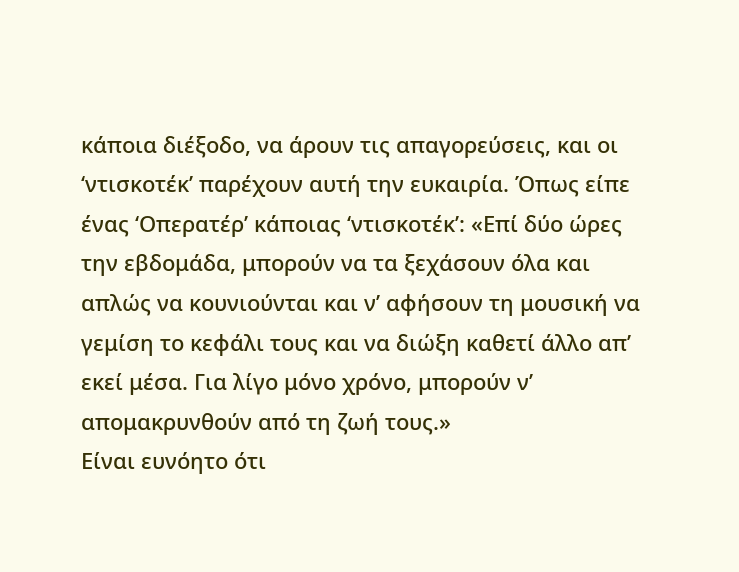κάποια διέξοδο, να άρουν τις απαγορεύσεις, και οι ‘ντισκοτέκ’ παρέχουν αυτή την ευκαιρία. Όπως είπε ένας ‘Οπερατέρ’ κάποιας ‘ντισκοτέκ’: «Επί δύο ώρες την εβδομάδα, μπορούν να τα ξεχάσουν όλα και απλώς να κουνιούνται και ν’ αφήσουν τη μουσική να γεμίση το κεφάλι τους και να διώξη καθετί άλλο απ’ εκεί μέσα. Για λίγο μόνο χρόνο, μπορούν ν’ απομακρυνθούν από τη ζωή τους.»
Είναι ευνόητο ότι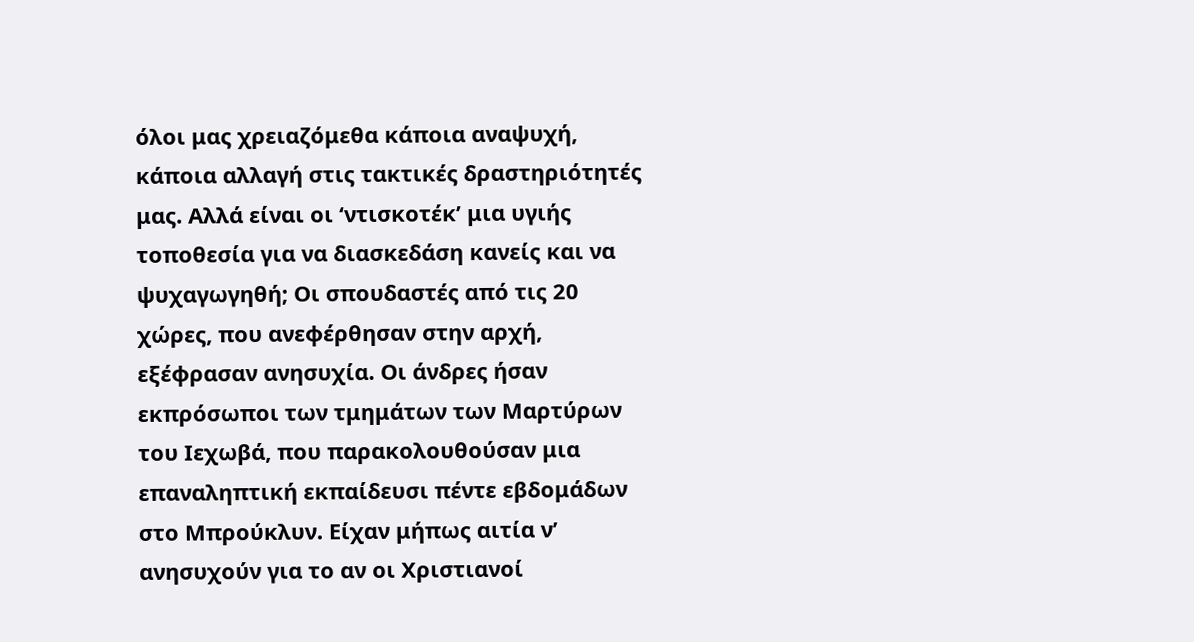όλοι μας χρειαζόμεθα κάποια αναψυχή, κάποια αλλαγή στις τακτικές δραστηριότητές μας. Αλλά είναι οι ‘ντισκοτέκ’ μια υγιής τοποθεσία για να διασκεδάση κανείς και να ψυχαγωγηθή; Οι σπουδαστές από τις 20 χώρες, που ανεφέρθησαν στην αρχή, εξέφρασαν ανησυχία. Οι άνδρες ήσαν εκπρόσωποι των τμημάτων των Μαρτύρων του Ιεχωβά, που παρακολουθούσαν μια επαναληπτική εκπαίδευσι πέντε εβδομάδων στο Μπρούκλυν. Είχαν μήπως αιτία ν’ ανησυχούν για το αν οι Χριστιανοί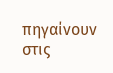πηγαίνουν στις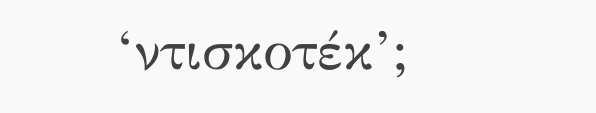‘ντισκοτέκ’;